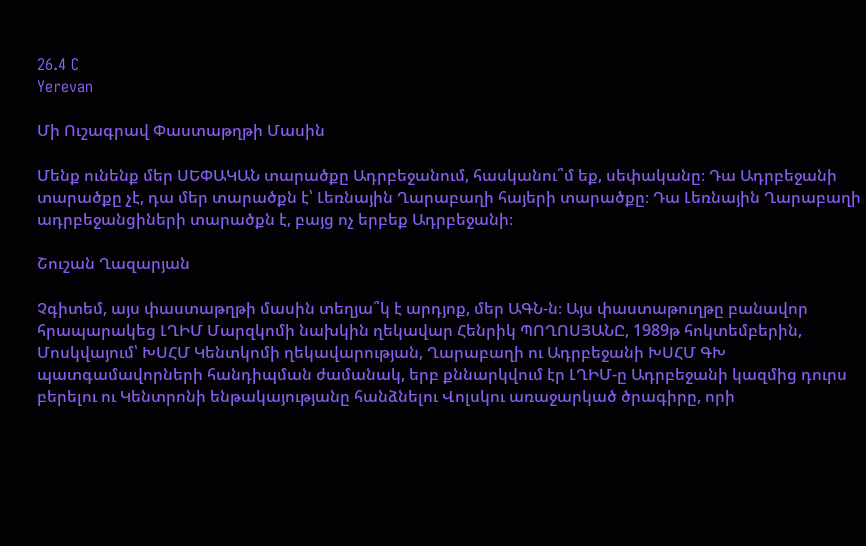26.4 C
Yerevan

Մի Ուշագրավ Փաստաթղթի Մասին

Մենք ունենք մեր ՍԵՓԱԿԱՆ տարածքը Ադրբեջանում, հասկանու՞մ եք, սեփականը։ Դա Ադրբեջանի տարածքը չէ, դա մեր տարածքն է՝ Լեռնային Ղարաբաղի հայերի տարածքը։ Դա Լեռնային Ղարաբաղի ադրբեջանցիների տարածքն է, բայց ոչ երբեք Ադրբեջանի։

Շուշան Ղազարյան

Չգիտեմ, այս փաստաթղթի մասին տեղյա՞կ է արդյոք, մեր ԱԳՆ‑ն։ Այս փաստաթուղթը բանավոր հրապարակեց ԼՂԻՄ Մարզկոմի նախկին ղեկավար Հենրիկ ՊՈՂՈՍՅԱՆԸ, 1989թ հոկտեմբերին, Մոսկվայում՝ ԽՍՀՄ Կենտկոմի ղեկավարության, Ղարաբաղի ու Ադրբեջանի ԽՍՀՄ ԳԽ պատգամավորների հանդիպման ժամանակ, երբ քննարկվում էր ԼՂԻՄ‑ը Ադրբեջանի կազմից դուրս բերելու ու Կենտրոնի ենթակայությանը հանձնելու Վոլսկու առաջարկած ծրագիրը, որի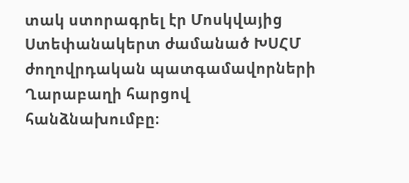տակ ստորագրել էր Մոսկվայից Ստեփանակերտ ժամանած ԽՍՀՄ ժողովրդական պատգամավորների Ղարաբաղի հարցով հանձնախումբը։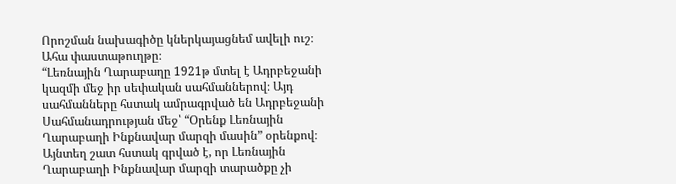Որոշման նախագիծը կներկայացնեմ ավելի ուշ։
Ահա փաստաթուղթը։
“Լեռնային Ղարաբաղը 1921թ մտել է Ադրբեջանի կազմի մեջ իր սեփական սահմաններով։ Այդ սահմանները հստակ ամրագրված են Ադրբեջանի Սահմանադրության մեջ՝ “Օրենք Լեռնային Ղարաբաղի Ինքնավար մարզի մասին” օրենքով։ Այնտեղ շատ հստակ գրված է, որ Լեռնային Ղարաբաղի Ինքնավար մարզի տարածքը չի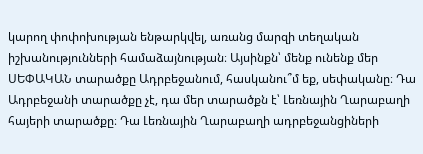կարող փոփոխության ենթարկվել, առանց մարզի տեղական իշխանությունների համաձայնության։ Այսինքն՝ մենք ունենք մեր ՍԵՓԱԿԱՆ տարածքը Ադրբեջանում, հասկանու՞մ եք, սեփականը։ Դա Ադրբեջանի տարածքը չէ, դա մեր տարածքն է՝ Լեռնային Ղարաբաղի հայերի տարածքը։ Դա Լեռնային Ղարաբաղի ադրբեջանցիների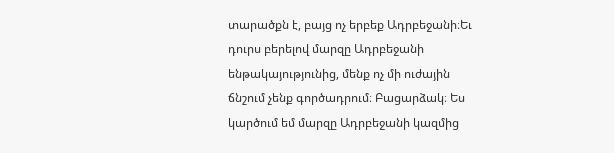տարածքն է, բայց ոչ երբեք Ադրբեջանի։Եւ դուրս բերելով մարզը Ադրբեջանի ենթակայությունից, մենք ոչ մի ուժային ճնշում չենք գործադրում։ Բացարձակ։ Ես կարծում եմ մարզը Ադրբեջանի կազմից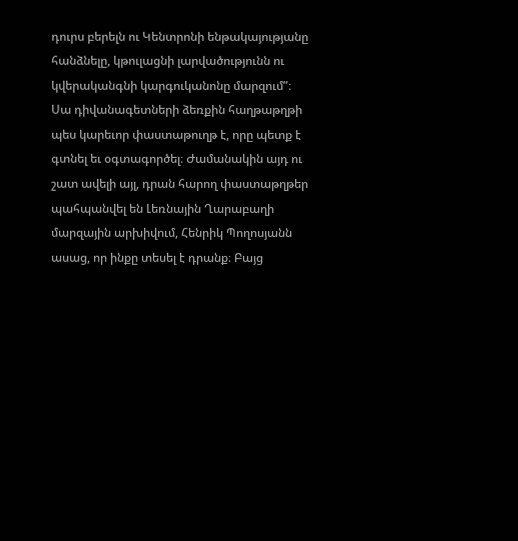դուրս բերելն ու Կենտրոնի ենթակայությանը հանձնելը, կթուլացնի լարվածությունն ու կվերականգնի կարգուկանոնը մարզում”։
Սա դիվանագետների ձեռքին հաղթաթղթի պես կարեւոր փաստաթուղթ է, որը պետք է գտնել եւ օգտագործել։ Ժամանակին այդ ու շատ ավելի այլ, դրան հարող փաստաթղթեր պահպանվել են Լեռնային Ղարաբաղի մարզային արխիվում, Հենրիկ Պողոսյանն ասաց, որ ինքը տեսել է դրանք։ Բայց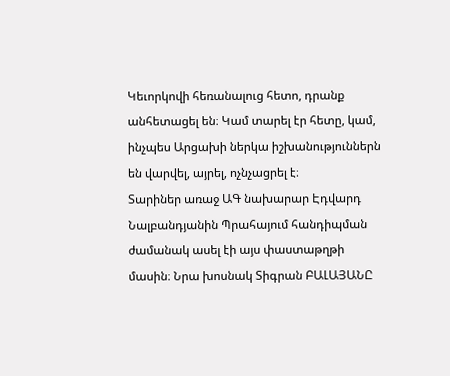Կեւորկովի հեռանալուց հետո, դրանք անհետացել են։ Կամ տարել էր հետը, կամ, ինչպես Արցախի ներկա իշխանություններն են վարվել, այրել, ոչնչացրել է։
Տարիներ առաջ ԱԳ նախարար Էդվարդ Նալբանդյանին Պրահայում հանդիպման ժամանակ ասել էի այս փաստաթղթի մասին։ Նրա խոսնակ Տիգրան ԲԱԼԱՅԱՆԸ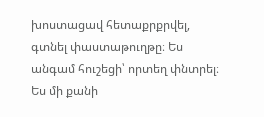խոստացավ հետաքրքրվել, գտնել փաստաթուղթը։ Ես անգամ հուշեցի՝ որտեղ փնտրել։ Ես մի քանի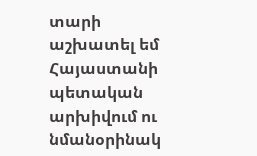տարի աշխատել եմ Հայաստանի պետական արխիվում ու նմանօրինակ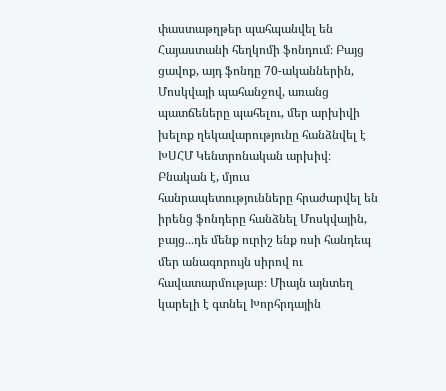փաստաթղթեր պահպանվել են Հայաստանի հեղկոմի ֆոնդում։ Բայց ցավոք, այդ ֆոնդը 70-ականներին, Մոսկվայի պահանջով, առանց պատճեները պահելու, մեր արխիվի խելոք ղեկավարությունը հանձնվել է ԽՍՀՄ Կենտրոնական արխիվ։ Բնական է, մյուս հանրապետությունները հրաժարվել են իրենց ֆոնդերը հանձնել Մոսկվային, բայց․․․դե մենք ուրիշ ենք ռսի հանդեպ մեր անագորույն սիրով ու հավատարմությաբ։ Միայն այնտեղ կարելի է գտնել Խորհրդային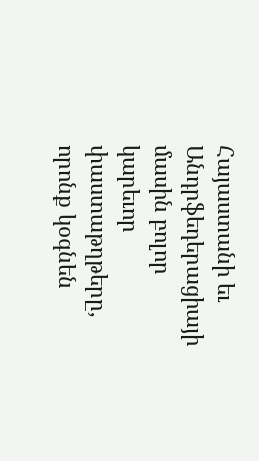Հայաստանի եւ Անդրֆեդերացիայի մասին բոլոր կարեւոր փաստաթղթերը, որոնք կօգնեն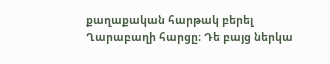քաղաքական հարթակ բերել Ղարաբաղի հարցը։ Դե բայց ներկա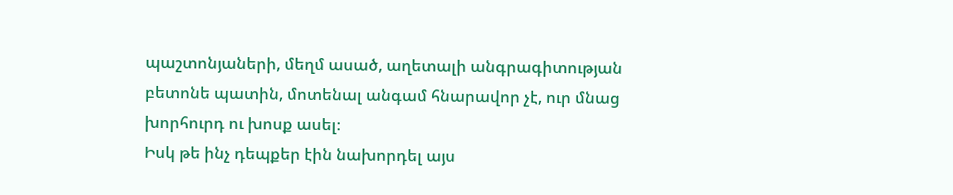պաշտոնյաների, մեղմ ասած, աղետալի անգրագիտության բետոնե պատին, մոտենալ անգամ հնարավոր չէ, ուր մնաց խորհուրդ ու խոսք ասել։
Իսկ թե ինչ դեպքեր էին նախորդել այս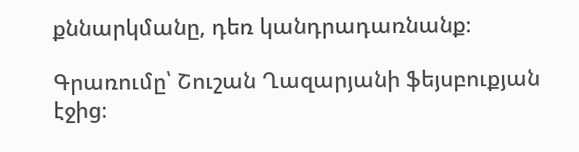քննարկմանը, դեռ կանդրադառնանք։

Գրառումը՝ Շուշան Ղազարյանի ֆեյսբուքյան էջից։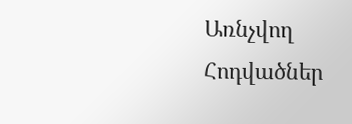Առնչվող Հոդվածներ